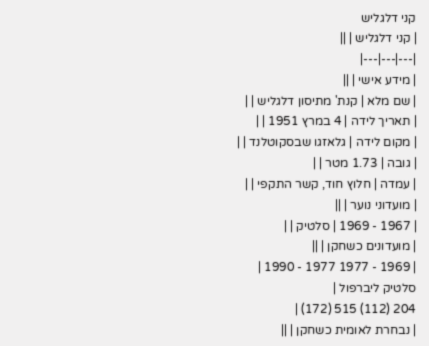קני דלגליש
| קני דלגליש | ||
|---|---|---|
| מידע אישי | ||
| שם מלא | קנת' מתיסון דלגליש | |
| תאריך לידה | 4 במרץ 1951 | |
| מקום לידה | גלאזגו שבסקוטלנד | |
| גובה | 1.73 מטר | |
| עמדה | חלוץ חוד, קשר התקפי | |
| מועדוני נוער | ||
| 1967 - 1969 | סלטיק | |
| מועדונים כשחקן | ||
| 1969 - 1977 1977 - 1990 |
סלטיק ליברפול |
204 (112) 515 (172) |
| נבחרת לאומית כשחקן | ||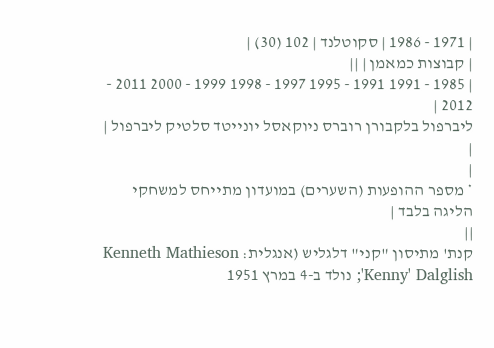| 1971 - 1986 | סקוטלנד | 102 (30) |
| קבוצות כמאמן | ||
| 1985 - 1991 1991 - 1995 1997 - 1998 1999 - 2000 2011 - 2012 |
ליברפול בלקבורן רוברס ניוקאסל יונייטד סלטיק ליברפול |
|
|
* מספר ההופעות (השערים) במועדון מתייחס למשחקי הליגה בלבד |
||
קנת' מתיסון "קני" דלגליש (אנגלית: Kenneth Mathieson 'Kenny' Dalglish; נולד ב-4 במרץ 1951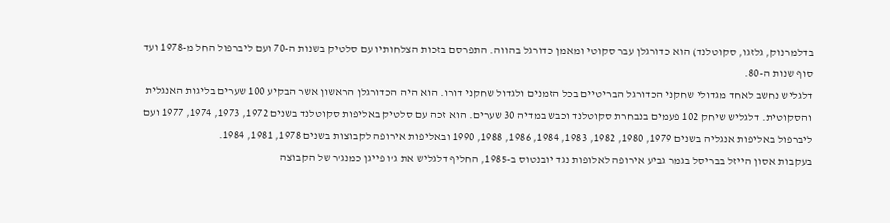בדלמרנוק, גלזגו, סקוטלנד) הוא כדורגלן עבר סקוטי ומאמן כדורגל בהווה. התפרסם בזכות הצלחותיו עם סלטיק בשנות ה-70 ועם ליברפול החל מ-1978 ועד סוף שנות ה-80.
דלגליש נחשב לאחד מגדולי שחקני הכדורגל הבריטיים בכל הזמנים ולגדול שחקני דורו. הוא היה הכדורגלן הראשון אשר הבקיע 100 שערים בליגות האנגלית והסקוטית. דלגליש שיחק 102 פעמים בנבחרת סקוטלנד וכבש במדיה 30 שערים. הוא זכה עם סלטיק באליפות סקוטלנד בשנים 1972, 1973, 1974, 1977 ועם ליברפול באליפות אנגליה בשנים 1979, 1980, 1982, 1983, 1984, 1986, 1988, 1990 ובאליפות אירופה לקבוצות בשנים 1978, 1981, 1984.
בעקבות אסון הייזל בבריסל בגמר גביע אירופה לאלופות נגד יובנטוס ב-1985, החליף דלגליש את ג'ו פייגן כמנג'ר של הקבוצה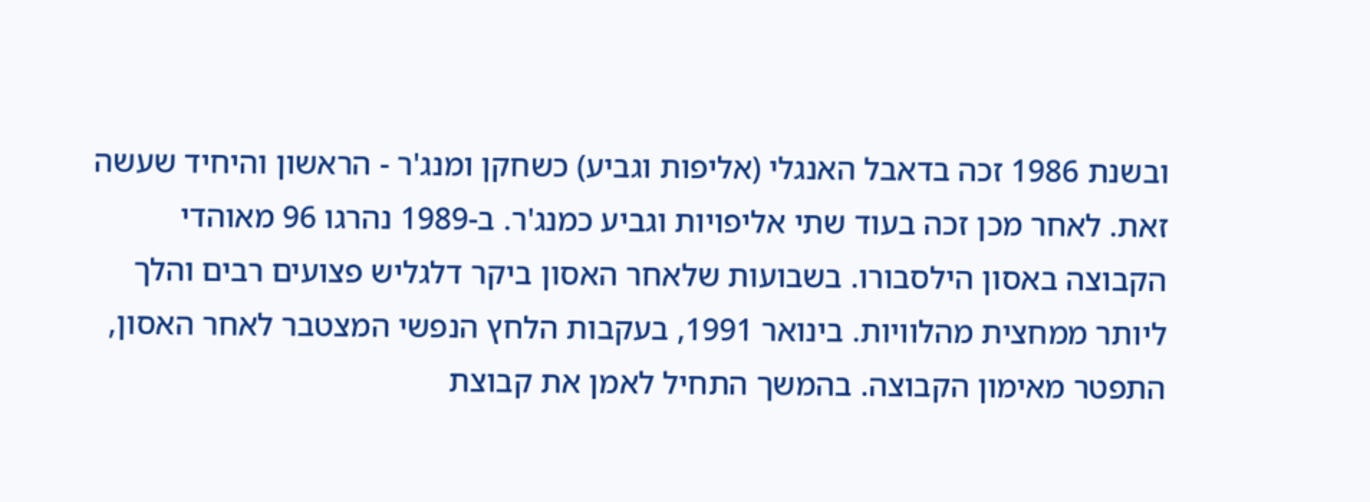ובשנת 1986 זכה בדאבל האנגלי (אליפות וגביע) כשחקן ומנג'ר - הראשון והיחיד שעשה זאת. לאחר מכן זכה בעוד שתי אליפויות וגביע כמנג'ר. ב-1989 נהרגו 96 מאוהדי הקבוצה באסון הילסבורו. בשבועות שלאחר האסון ביקר דלגליש פצועים רבים והלך ליותר ממחצית מהלוויות. בינואר 1991, בעקבות הלחץ הנפשי המצטבר לאחר האסון, התפטר מאימון הקבוצה. בהמשך התחיל לאמן את קבוצת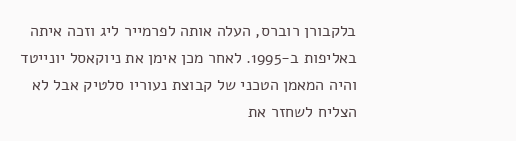בלקבורן רוברס, העלה אותה לפרמייר ליג וזכה איתה באליפות ב-1995. לאחר מכן אימן את ניוקאסל יונייטד והיה המאמן הטכני של קבוצת נעוריו סלטיק אבל לא הצליח לשחזר את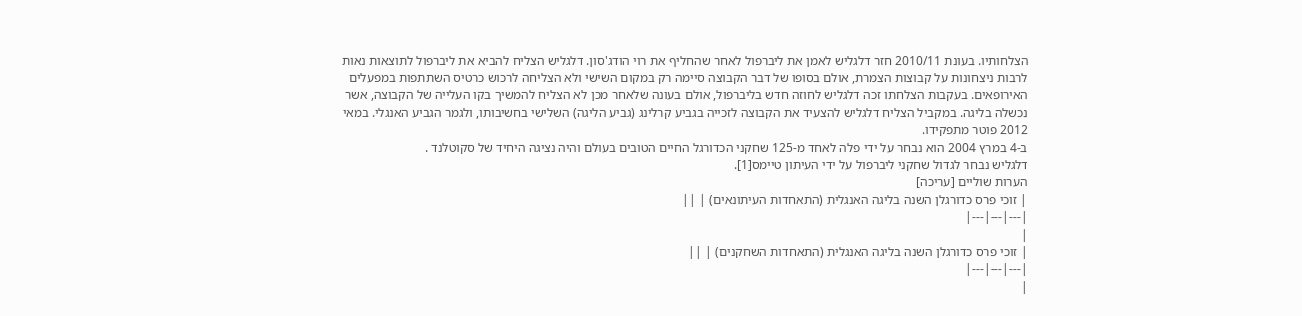הצלחותיו. בעונת 2010/11 חזר דלגליש לאמן את ליברפול לאחר שהחליף את רוי הודג'סון. דלגליש הצליח להביא את ליברפול לתוצאות נאות לרבות ניצחונות על קבוצות הצמרת, אולם בסופו של דבר הקבוצה סיימה רק במקום השישי ולא הצליחה לרכוש כרטיס השתתפות במפעלים האירופאים. בעקבות הצלחתו זכה דלגליש לחוזה חדש בליברפול, אולם בעונה שלאחר מכן לא הצליח להמשיך בקו העלייה של הקבוצה, אשר נכשלה בליגה. במקביל הצליח דלגליש להצעיד את הקבוצה לזכייה בגביע קרלינג (גביע הליגה) השלישי בחשיבותו, ולגמר הגביע האנגלי. במאי 2012 פוטר מתפקידו.
ב-4 במרץ 2004 הוא נבחר על ידי פלה לאחד מ-125 שחקני הכדורגל החיים הטובים בעולם והיה נציגה היחיד של סקוטלנד .
דלגליש נבחר לגדול שחקני ליברפול על ידי העיתון טיימס[1].
הערות שוליים [עריכה]
| זוכי פרס כדורגלן השנה בליגה האנגלית (התאחדות העיתונאים) | ||
|---|---|---|
|
| זוכי פרס כדורגלן השנה בליגה האנגלית (התאחדות השחקנים) | ||
|---|---|---|
|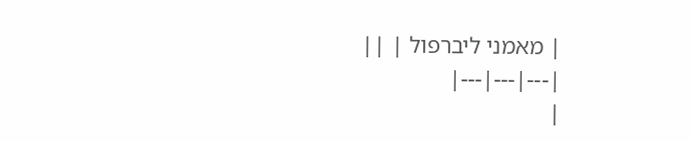| מאמני ליברפול | ||
|---|---|---|
|